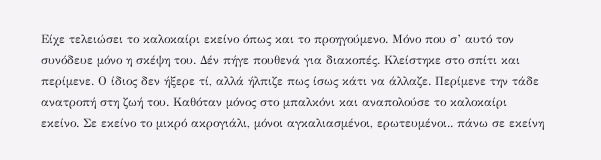Είχε τελειώσει το καλοκαίρι εκείνο όπως και το προηγούμενο. Μόνο που σ’ αυτό τον συνόδευε μόνο η σκέψη του. Δέν πήγε πουθενά για διακοπές. Κλείστηκε στο σπίτι και περίμενε. Ο ίδιος δεν ήξερε τί, αλλά ήλπιζε πως ίσως κάτι να άλλαζε. Περίμενε την τάδε ανατροπή στη ζωή του. Καθόταν μόνος στο μπαλκόνι και αναπολούσε το καλοκαίρι εκείνο. Σε εκείνο το μικρό ακρογιάλι, μόνοι αγκαλιασμένοι, ερωτευμένοι.. πάνω σε εκείνη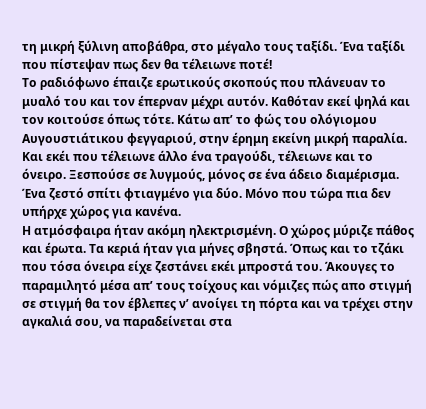τη μικρή ξύλινη αποβάθρα, στο μέγαλο τους ταξίδι. Ένα ταξίδι που πίστεψαν πως δεν θα τέλειωνε ποτέ!
Το ραδιόφωνο έπαιζε ερωτικούς σκοπούς που πλάνευαν το μυαλό του και τον έπερναν μέχρι αυτόν. Καθόταν εκεί ψηλά και τον κοιτούσε όπως τότε. Κάτω απ’ το φώς του ολόγιομου Αυγουστιάτικου φεγγαριού, στην έρημη εκείνη μικρή παραλία. Και εκέι που τέλειωνε άλλο ένα τραγούδι, τέλειωνε και το όνειρο. Ξεσπούσε σε λυγμούς, μόνος σε ένα άδειο διαμέρισμα. Ένα ζεστό σπίτι φτιαγμένο για δύο. Μόνο που τώρα πια δεν υπήρχε χώρος για κανένα.
Η ατμόσφαιρα ήταν ακόμη ηλεκτρισμένη. Ο χώρος μύριζε πάθος και έρωτα. Τα κεριά ήταν για μήνες σβηστά. Όπως και το τζάκι που τόσα όνειρα είχε ζεστάνει εκέι μπροστά του. Άκουγες το παραμιλητό μέσα απ’ τους τοίχους και νόμιζες πώς απο στιγμή σε στιγμή θα τον έβλεπες ν’ ανοίγει τη πόρτα και να τρέχει στην αγκαλιά σου, να παραδείνεται στα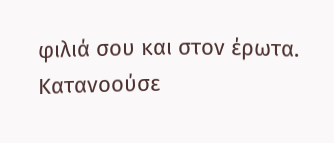φιλιά σου και στον έρωτα.
Κατανοούσε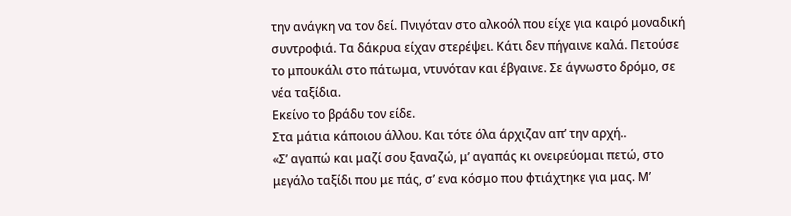την ανάγκη να τον δεί. Πνιγόταν στο αλκοόλ που είχε για καιρό μοναδική συντροφιά. Τα δάκρυα είχαν στερέψει. Κάτι δεν πήγαινε καλά. Πετούσε το μπουκάλι στο πάτωμα, ντυνόταν και έβγαινε. Σε άγνωστο δρόμο, σε νέα ταξίδια.
Εκείνο το βράδυ τον είδε.
Στα μάτια κάποιου άλλου. Και τότε όλα άρχιζαν απ’ την αρχή..
«Σ’ αγαπώ και μαζί σου ξαναζώ, μ’ αγαπάς κι ονειρεύομαι πετώ, στο μεγάλο ταξίδι που με πάς, σ’ ενα κόσμο που φτιάχτηκε για μας. Μ’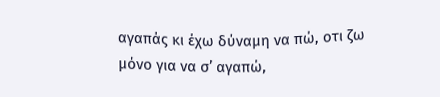αγαπάς κι έχω δύναμη να πώ, οτι ζω μόνο για να σ’ αγαπώ,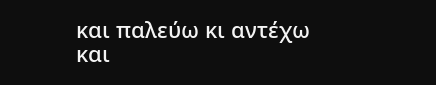και παλεύω κι αντέχω και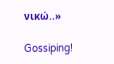νικώ..»

Gossiping!